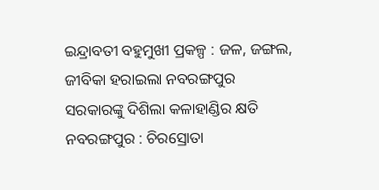ଇନ୍ଦ୍ରାବତୀ ବହୁମୁଖୀ ପ୍ରକଳ୍ପ : ଜଳ, ଜଙ୍ଗଲ, ଜୀବିକା ହରାଇଲା ନବରଙ୍ଗପୁର
ସରକାରଙ୍କୁ ଦିଶିଲା କଳାହାଣ୍ଡିର କ୍ଷତି
ନବରଙ୍ଗପୁର : ଚିରସ୍ରୋତା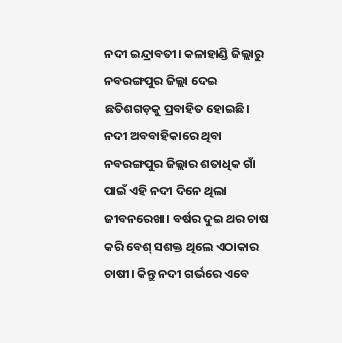ନଦୀ ଇନ୍ଦ୍ରାବତୀ। କଳାହାଣ୍ଡି ଜିଲ୍ଲାରୁ ନବରଙ୍ଗପୁର ଜିଲ୍ଲା ଦେଇ ଛତିଶଗଡ଼କୁ ପ୍ରବାହିତ ହୋଇଛି। ନଦୀ ଅବବାହିକାରେ ଥିବା ନବରଙ୍ଗପୁର ଜିଲ୍ଲାର ଶତାଧିକ ଗାଁ ପାଇଁ ଏହି ନଦୀ ଦିନେ ଥିଲା ଜୀବନରେଖା। ବର୍ଷର ଦୁଇ ଥର ଚାଷ କରି ବେଶ୍ ସଶକ୍ତ ଥିଲେ ଏଠାକାର ଚାଷୀ। କିନ୍ତୁ ନଦୀ ଗର୍ଭରେ ଏବେ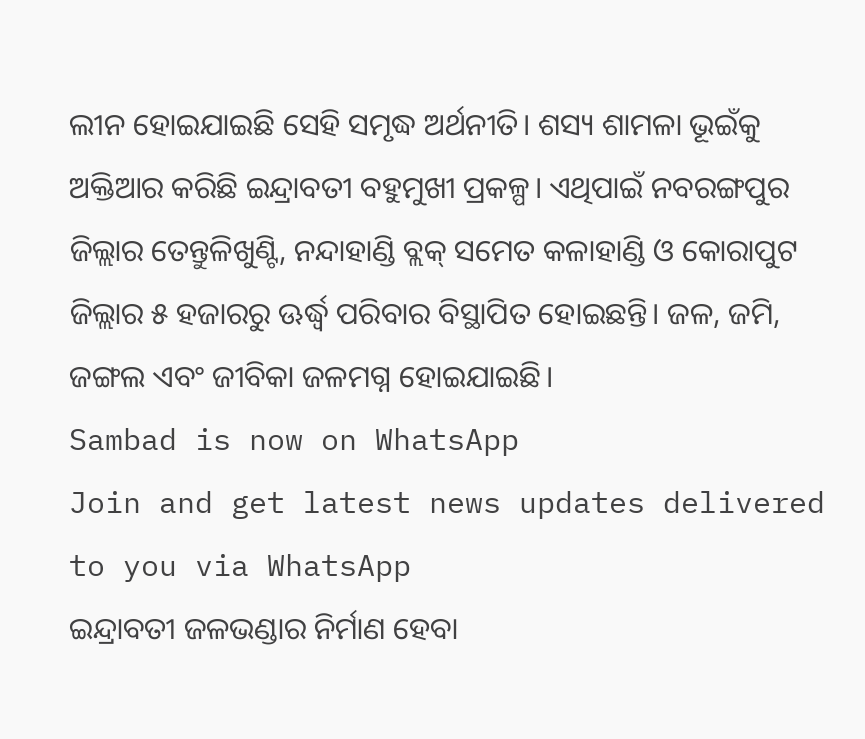ଲୀନ ହୋଇଯାଇଛି ସେହି ସମୃଦ୍ଧ ଅର୍ଥନୀତି। ଶସ୍ୟ ଶାମଳା ଭୂଇଁକୁ ଅକ୍ତିଆର କରିଛି ଇନ୍ଦ୍ରାବତୀ ବହୁମୁଖୀ ପ୍ରକଳ୍ପ। ଏଥିପାଇଁ ନବରଙ୍ଗପୁର ଜିଲ୍ଲାର ତେନ୍ତୁଳିଖୁଣ୍ଟି, ନନ୍ଦାହାଣ୍ଡି ବ୍ଲକ୍ ସମେତ କଳାହାଣ୍ଡି ଓ କୋରାପୁଟ ଜିଲ୍ଲାର ୫ ହଜାରରୁ ଊର୍ଦ୍ଧ୍ବ ପରିବାର ବିସ୍ଥାପିତ ହୋଇଛନ୍ତି। ଜଳ, ଜମି, ଜଙ୍ଗଲ ଏବଂ ଜୀବିକା ଜଳମଗ୍ନ ହୋଇଯାଇଛି।
Sambad is now on WhatsApp
Join and get latest news updates delivered to you via WhatsApp
ଇନ୍ଦ୍ରାବତୀ ଜଳଭଣ୍ଡାର ନିର୍ମାଣ ହେବା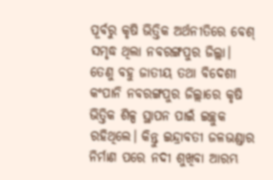ପୂର୍ବରୁ କୃଷି ଭିତ୍ତିକ ଅର୍ଥନୀତିରେ ବେଶ୍ ସମୃଦ୍ଧ ଥିଲା ନବରଙ୍ଗପୁର ଜିଲ୍ଲା। ତେଣୁ ବହୁ ଜାତୀୟ ତଥା ବିଦେଶୀ କଂପାନି ନବରଙ୍ଗପୁର ଜିଲ୍ଲାରେ କୃଷି ଭିତ୍ତିକ ଶିଳ୍ପ ସ୍ଥାପନ ପାଇଁ ଇଚ୍ଛୁକ ରହିଥିଲେ। କିନ୍ତୁ ଇନ୍ଦ୍ରାବତୀ ଜଳଭଣ୍ଡାର ନିର୍ମାଣ ପରେ ନଦୀ ଶୁଖିବା ଆରମ୍ଭ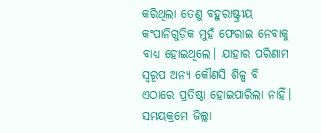କରିଥିଲା ତେଣୁ ବହୁରାଷ୍ଟ୍ରୀୟ କଂପାନିଗୁଡ଼ିକ ମୁହଁ ଫେରାଇ ନେବାକୁ ବାଧ୍ୟ ହୋଇଥିଲେ। ଯାହାର ପରିଣାମ ସ୍ବରୂପ ଅନ୍ୟ କୌଣସି ଶିଳ୍ପ ବି ଏଠାରେ ପ୍ରତିଷ୍ଠା ହୋଇପାରିଲା ନାହିଁ। ସମୟକ୍ରମେ ଜିଲ୍ଲା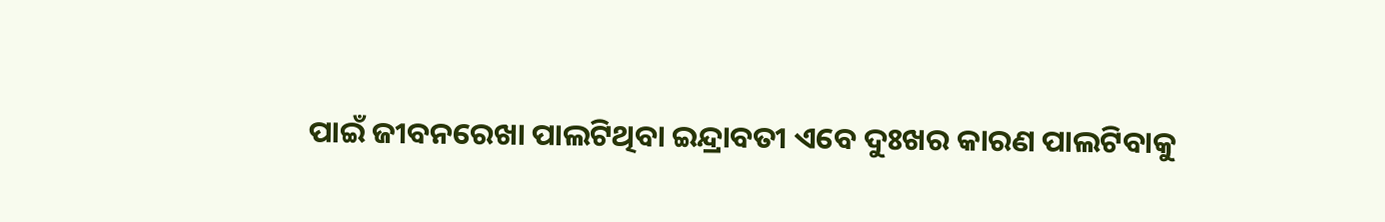ପାଇଁ ଜୀବନରେଖା ପାଲଟିଥିବା ଇନ୍ଦ୍ରାବତୀ ଏବେ ଦୁଃଖର କାରଣ ପାଲଟିବାକୁ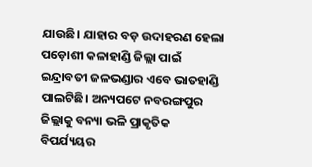ଯାଉଛି। ଯାହାର ବଡ଼ ଉଦାହରଣ ହେଲା ପଡ଼ୋଶୀ କଳାହାଣ୍ଡି ଜିଲ୍ଲା ପାଇଁ ଇନ୍ଦ୍ରାବତୀ ଜଳଭଣ୍ଡାର ଏବେ ଭାତହାଣ୍ଡି ପାଲଟିଛି। ଅନ୍ୟପଟେ ନବରଙ୍ଗପୁର ଜିଲ୍ଲାକୁ ବନ୍ୟା ଭଳି ପ୍ରାକୃତିକ ବିପର୍ଯ୍ୟୟର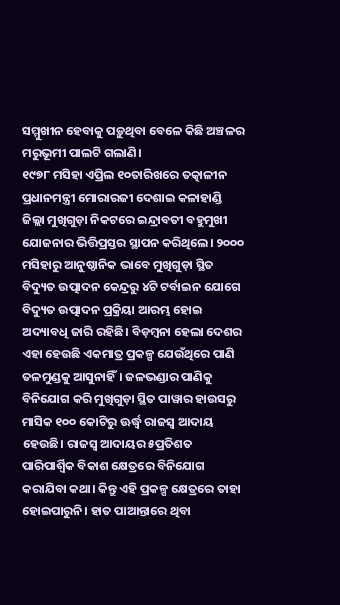ସମ୍ମୁଖୀନ ହେବାକୁ ପଡ଼ୁଥିବା ବେଳେ କିଛି ଅଞ୍ଚଳର ମରୁଭୂମୀ ପାଲଟି ଗଲାଣି।
୧୯୭୮ ମସିହା ଏପ୍ରିଲ ୧୦ତାରିଖରେ ତତ୍କାଳୀନ ପ୍ରଧାନମନ୍ତ୍ରୀ ମୋରାରଜୀ ଦେଶାଇ କଳାହାଣ୍ଡି ଜିଲ୍ଲା ମୁଖିଗୁଡ଼ା ନିକଟରେ ଇନ୍ଦ୍ରାବତୀ ବହୁମୁଖୀ ଯୋଜନାର ଭିତ୍ତିପ୍ରସ୍ତର ସ୍ଥାପନ କରିଥିଲେ। ୨୦୦୦ ମସିହାରୁ ଆନୁଷ୍ଠାନିକ ଭାବେ ମୁଖିଗୁଡ଼ା ସ୍ଥିତ ବିଦ୍ୟୁତ ଉତ୍ପାଦନ କେନ୍ଦ୍ରରୁ ୪ଟି ଟର୍ବାଇନ ଯୋଗେ ବିଦ୍ୟୁତ ଉତ୍ପାଦନ ପ୍ରକ୍ରିୟା ଆରମ୍ଭ ହୋଇ ଅଦ୍ୟାବଧି ଜାରି ରହିଛି। ବିଡ଼ମ୍ବନା ହେଲା ଦେଶର ଏହା ହେଉଛି ଏକମାତ୍ର ପ୍ରକଳ୍ପ ଯେଉଁଥିରେ ପାଣି ତଳମୁଣ୍ଡକୁ ଆସୁନାହିଁ। ଜଳଭଣ୍ଡାର ପାଣିକୁ ବିନିଯୋଗ କରି ମୁଖିଗୁଡ଼ା ସ୍ଥିତ ପାୱାର ହାଉସରୁ ମାସିକ ୧୦୦ କୋଟିରୁ ଊର୍ଦ୍ଧ୍ବ ରାଜସ୍ବ ଆଦାୟ ହେଉଛି। ରାଜସ୍ବ ଆଦାୟର ୫ପ୍ରତିଶତ ପାରିପାର୍ଶ୍ବିକ ବିକାଶ କ୍ଷେତ୍ରରେ ବିନିଯୋଗ କରାଯିବା କଥା। କିନ୍ତୁ ଏହି ପ୍ରକଳ୍ପ କ୍ଷେତ୍ରରେ ତାହା ହୋଇପାରୁନି। ହାତ ପାଆନ୍ତାରେ ଥିବା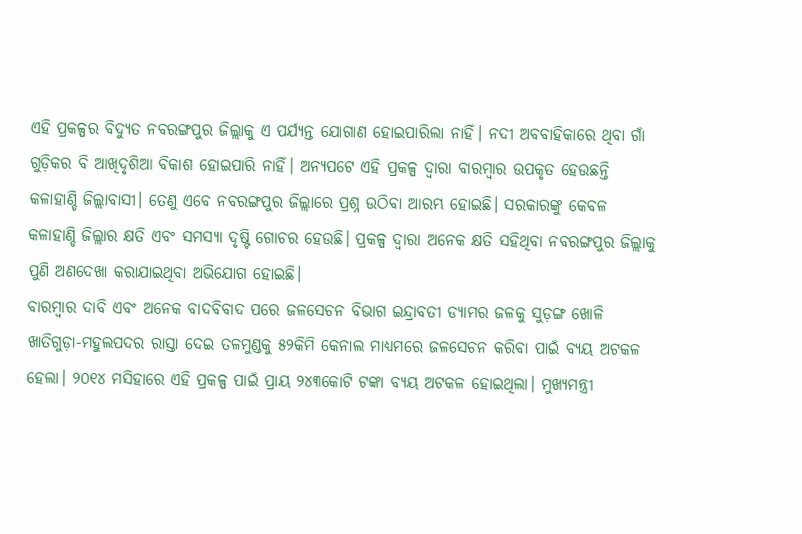ଏହି ପ୍ରକଳ୍ପର ବିଦ୍ୟୁତ ନବରଙ୍ଗପୁର ଜିଲ୍ଲାକୁ ଏ ପର୍ଯ୍ୟନ୍ତ ଯୋଗାଣ ହୋଇପାରିଲା ନାହିଁ। ନଦୀ ଅବବାହିକାରେ ଥିବା ଗାଁ ଗୁଡ଼ିକର ବି ଆଖିଦୃଶିଆ ବିକାଶ ହୋଇପାରି ନାହିଁ। ଅନ୍ୟପଟେ ଏହି ପ୍ରକଳ୍ପ ଦ୍ବାରା ବାରମ୍ବାର ଉପକୃତ ହେଉଛନ୍ତି କଳାହାଣ୍ଡି ଜିଲ୍ଲାବାସୀ। ତେଣୁ ଏବେ ନବରଙ୍ଗପୁର ଜିଲ୍ଲାରେ ପ୍ରଶ୍ନ ଉଠିବା ଆରମ୍ଭ ହୋଇଛି। ସରକାରଙ୍କୁ କେବଳ କଳାହାଣ୍ଡି ଜିଲ୍ଲାର କ୍ଷତି ଏବଂ ସମସ୍ୟା ଦୃଷ୍ଟି ଗୋଚର ହେଉଛି। ପ୍ରକଳ୍ପ ଦ୍ବାରା ଅନେକ କ୍ଷତି ସହିଥିବା ନବରଙ୍ଗପୁର ଜିଲ୍ଲାକୁ ପୁଣି ଅଣଦେଖା କରାଯାଇଥିବା ଅଭିଯୋଗ ହୋଇଛି।
ବାରମ୍ବାର ଦାବି ଏବଂ ଅନେକ ବାଦବିବାଦ ପରେ ଜଳସେଚନ ବିଭାଗ ଇନ୍ଦ୍ରାବତୀ ଡ୍ୟାମର ଜଳକୁ ସୁଡ଼ଙ୍ଗ ଖୋଳି ଖାତିଗୁଡ଼ା-ମହୁଲପଦର ରାସ୍ତା ଦେଇ ତଳମୁଣ୍ଡକୁ ୫୨କିମି କେନାଲ ମାଧ୍ୟମରେ ଜଳସେଚନ କରିବା ପାଇଁ ବ୍ୟୟ ଅଟକଳ ହେଲା। ୨୦୧୪ ମସିହାରେ ଏହି ପ୍ରକଳ୍ପ ପାଇଁ ପ୍ରାୟ ୨୪୩କୋଟି ଟଙ୍କା ବ୍ୟୟ ଅଟକଳ ହୋଇଥିଲା। ମୁଖ୍ୟମନ୍ତ୍ରୀ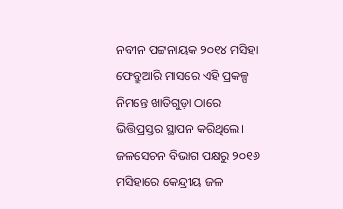ନବୀନ ପଟ୍ଟନାୟକ ୨୦୧୪ ମସିହା ଫେବ୍ରୁଆରି ମାସରେ ଏହି ପ୍ରକଳ୍ପ ନିମନ୍ତେ ଖାତିଗୁଡ଼ା ଠାରେ ଭିତ୍ତିପ୍ରସ୍ତର ସ୍ଥାପନ କରିଥିଲେ। ଜଳସେଚନ ବିଭାଗ ପକ୍ଷରୁ ୨୦୧୬ ମସିହାରେ କେନ୍ଦ୍ରୀୟ ଜଳ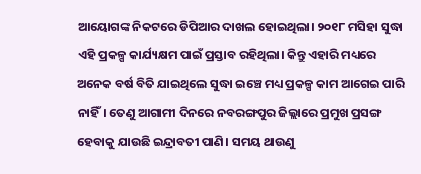ଆୟୋଗଙ୍କ ନିକଟରେ ଡିପିଆର ଦାଖଲ ହୋଇଥିଲା। ୨୦୧୮ ମସିହା ସୁଦ୍ଧା ଏହି ପ୍ରକଳ୍ପ କାର୍ଯ୍ୟକ୍ଷମ ପାଇଁ ପ୍ରସ୍ତାବ ରହିଥିଲା। କିନ୍ତୁ ଏହାରି ମଧ୍ୟରେ ଅନେକ ବର୍ଷ ବିତି ଯାଇଥିଲେ ସୁଦ୍ଧା ଇଞ୍ଚେ ମଧ୍ୟ ପ୍ରକଳ୍ପ କାମ ଆଗେଇ ପାରି ନାହିଁ। ତେଣୁ ଆଗାମୀ ଦିନରେ ନବରଙ୍ଗପୁର ଜିଲ୍ଲାରେ ପ୍ରମୁଖ ପ୍ରସଙ୍ଗ ହେବାକୁ ଯାଉଛି ଇନ୍ଦ୍ରାବତୀ ପାଣି। ସମୟ ଥାଉଣୁ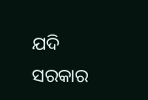ଯଦି ସରକାର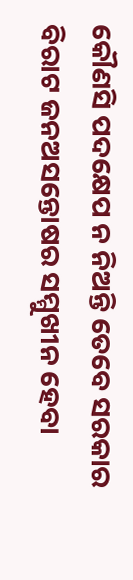କୌଣସି ପଦକ୍ଷେପ ନ ନିଅନ୍ତି ତେବେ ସରକାର ବିରାଟ ଜନଅସନ୍ତୋଷର ସମ୍ମୁଖୀନ ହେବା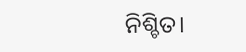ନିଶ୍ଚିତ।